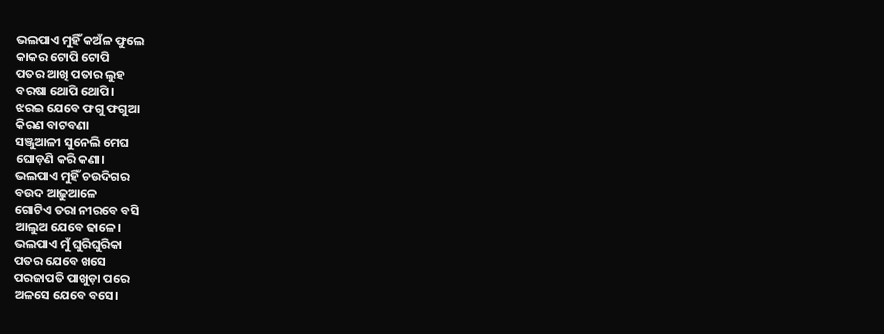ଭଲପାଏ ମୁହିଁ କଅଁଳ ଫୁଲେ
କାକର ଟୋପି ଟୋପି
ପତର ଆଖି ପତାର ଲୁହ
ବରଷା ଥୋପି ଥୋପି।
ଝରଇ ଯେବେ ଫଗୁ ଫଗୁଆ
କିରଣ ବାଟବଣା
ସଞ୍ଜୁଆଳୀ ସୁନେଲି ମେଘ
ଘୋଡ଼ଣି କରି କଣା।
ଭଲପାଏ ମୁହିଁ ଚଉଦିଗର
ବଉଦ ଆଢ଼ୁଆଳେ
ଗୋଟିଏ ତରା ନୀରବେ ବସି
ଆଲୁଅ ଯେବେ ଢାଳେ।
ଭଲପାଏ ମୁଁ ଘୁରିଘୁରିକା
ପତର ଯେବେ ଖସେ
ପରଜାପତି ପାଖୁଡ଼ା ପରେ
ଅଳସେ ଯେବେ ବସେ।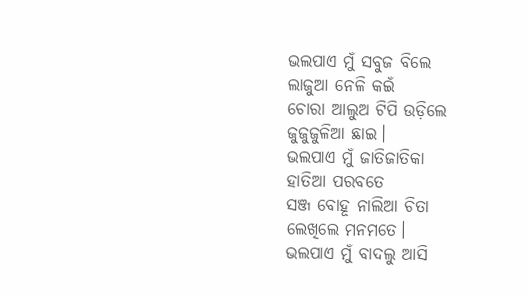ଭଲପାଏ ମୁଁ ସବୁଜ ବିଲେ
ଲାଜୁଆ ନେଳି କଇଁ
ଚୋରା ଆଲୁଅ ଟିପି ଉଡ଼ିଲେ
ଜୁଜୁଜୁଳିଆ ଛାଇ।
ଭଲପାଏ ମୁଁ ଜାତିଜାତିକା
ହାତିଆ ପରବତେ
ସଞ୍ଜ ବୋହୂ ନାଲିଆ ଚିତା
ଲେଖିଲେ ମନମତେ।
ଭଲପାଏ ମୁଁ ବାଦଲୁ ଆସି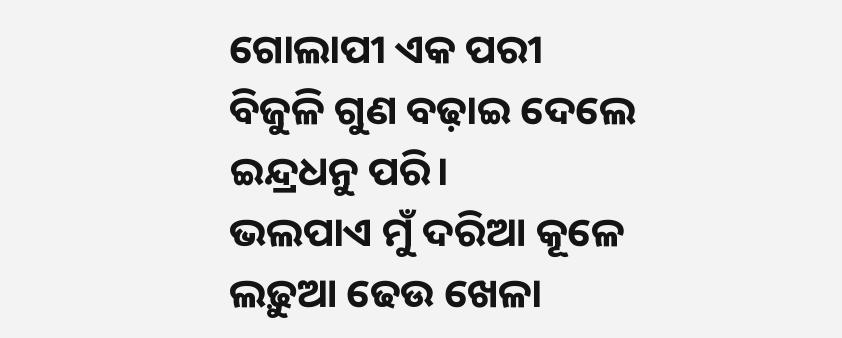ଗୋଲାପୀ ଏକ ପରୀ
ବିଜୁଳି ଗୁଣ ବଢ଼ାଇ ଦେଲେ
ଇନ୍ଦ୍ରଧନୁ ପରି।
ଭଲପାଏ ମୁଁ ଦରିଆ କୂଳେ
ଲଢ଼ୁଆ ଢେଉ ଖେଳା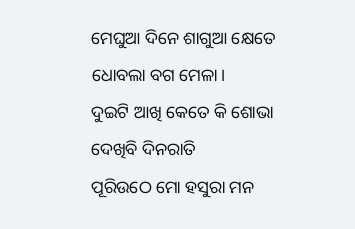ମେଘୁଆ ଦିନେ ଶାଗୁଆ କ୍ଷେତେ
ଧୋବଲା ବଗ ମେଳା।
ଦୁଇଟି ଆଖି କେତେ କି ଶୋଭା
ଦେଖିବି ଦିନରାତି
ପୂରିଉଠେ ମୋ ହସୁରା ମନ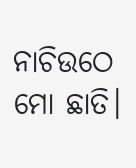ନାଚିଉଠେ ମୋ ଛାତି।